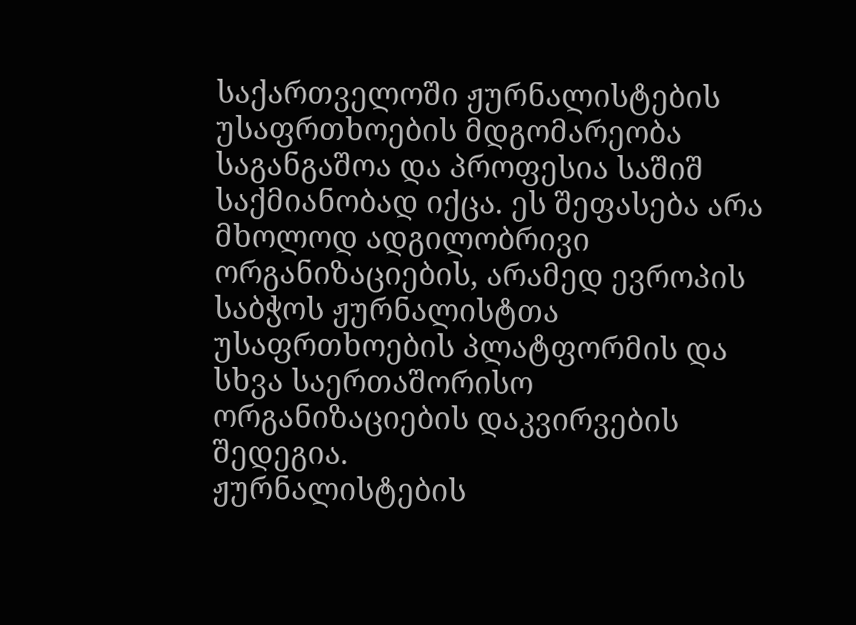საქართველოში ჟურნალისტების უსაფრთხოების მდგომარეობა საგანგაშოა და პროფესია საშიშ საქმიანობად იქცა. ეს შეფასება არა მხოლოდ ადგილობრივი ორგანიზაციების, არამედ ევროპის საბჭოს ჟურნალისტთა უსაფრთხოების პლატფორმის და სხვა საერთაშორისო ორგანიზაციების დაკვირვების შედეგია.
ჟურნალისტების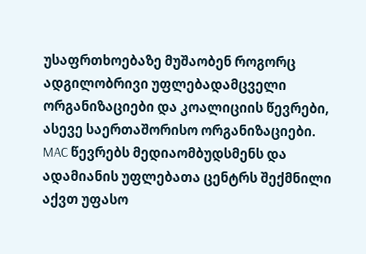უსაფრთხოებაზე მუშაობენ როგორც ადგილობრივი უფლებადამცველი ორგანიზაციები და კოალიციის წევრები, ასევე საერთაშორისო ორგანიზაციები. MAC წევრებს მედიაომბუდსმენს და ადამიანის უფლებათა ცენტრს შექმნილი აქვთ უფასო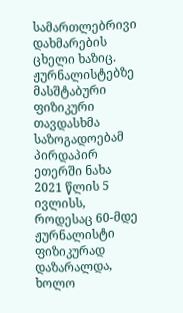სამართლებრივი დახმარების ცხელი ხაზიც.
ჟურნალისტებზე მასშტაბური ფიზიკური თავდასხმა საზოგადოებამ პირდაპირ ეთერში ნახა 2021 წლის 5 ივლისს, როდესაც 60-მდე ჟურნალისტი ფიზიკურად დაზარალდა, ხოლო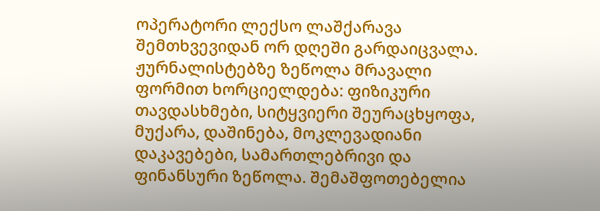ოპერატორი ლექსო ლაშქარავა შემთხვევიდან ორ დღეში გარდაიცვალა.
ჟურნალისტებზე ზეწოლა მრავალი ფორმით ხორციელდება: ფიზიკური თავდასხმები, სიტყვიერი შეურაცხყოფა, მუქარა, დაშინება, მოკლევადიანი დაკავებები, სამართლებრივი და ფინანსური ზეწოლა. შემაშფოთებელია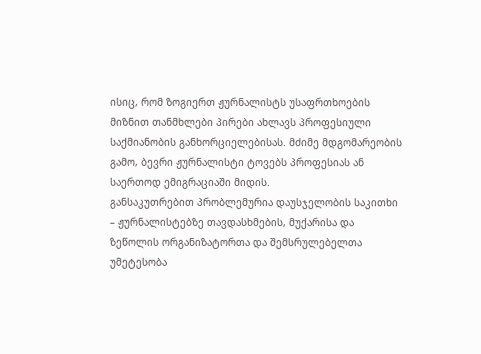ისიც, რომ ზოგიერთ ჟურნალისტს უსაფრთხოების მიზნით თანმხლები პირები ახლავს პროფესიული საქმიანობის განხორციელებისას. მძიმე მდგომარეობის გამო, ბევრი ჟურნალისტი ტოვებს პროფესიას ან საერთოდ ემიგრაციაში მიდის.
განსაკუთრებით პრობლემურია დაუსჯელობის საკითხი – ჟურნალისტებზე თავდასხმების, მუქარისა და ზეწოლის ორგანიზატორთა და შემსრულებელთა უმეტესობა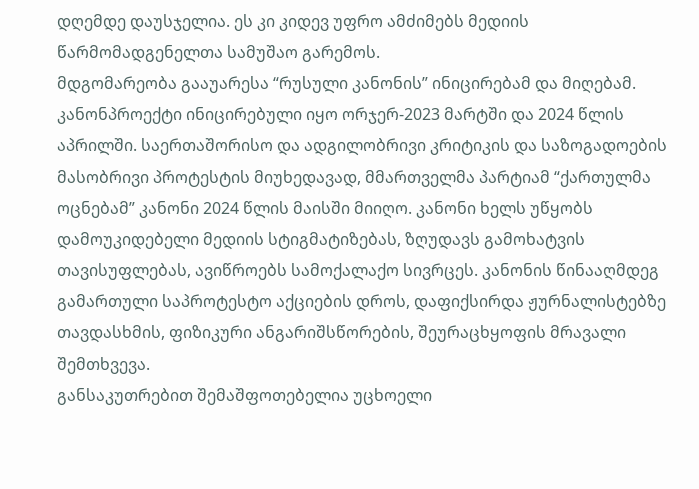დღემდე დაუსჯელია. ეს კი კიდევ უფრო ამძიმებს მედიის წარმომადგენელთა სამუშაო გარემოს.
მდგომარეობა გააუარესა “რუსული კანონის” ინიცირებამ და მიღებამ. კანონპროექტი ინიცირებული იყო ორჯერ-2023 მარტში და 2024 წლის აპრილში. საერთაშორისო და ადგილობრივი კრიტიკის და საზოგადოების მასობრივი პროტესტის მიუხედავად, მმართველმა პარტიამ “ქართულმა ოცნებამ” კანონი 2024 წლის მაისში მიიღო. კანონი ხელს უწყობს დამოუკიდებელი მედიის სტიგმატიზებას, ზღუდავს გამოხატვის თავისუფლებას, ავიწროებს სამოქალაქო სივრცეს. კანონის წინააღმდეგ გამართული საპროტესტო აქციების დროს, დაფიქსირდა ჟურნალისტებზე თავდასხმის, ფიზიკური ანგარიშსწორების, შეურაცხყოფის მრავალი შემთხვევა.
განსაკუთრებით შემაშფოთებელია უცხოელი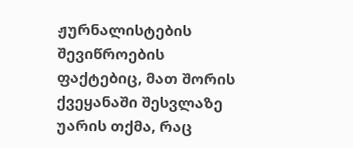ჟურნალისტების შევიწროების ფაქტებიც, მათ შორის ქვეყანაში შესვლაზე უარის თქმა, რაც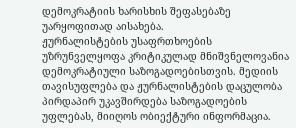დემოკრატიის ხარისხის შეფასებაზე უარყოფითად აისახება.
ჟურნალისტების უსაფრთხოების უზრუნველყოფა კრიტიკულად მნიშვნელოვანია დემოკრატიული საზოგადოებისთვის. მედიის თავისუფლება და ჟურნალისტების დაცულობა პირდაპირ უკავშირდება საზოგადოების უფლებას, მიიღოს ობიექტური ინფორმაცია.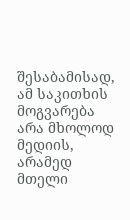შესაბამისად, ამ საკითხის მოგვარება არა მხოლოდ მედიის, არამედ მთელი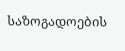საზოგადოების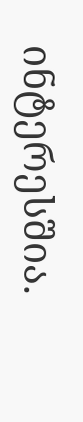ინტერესშია.